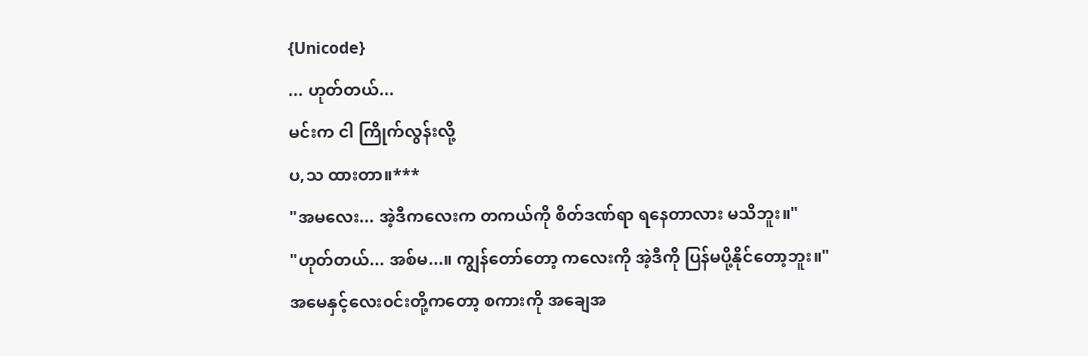{Unicode}
... ဟုတ်တယ်...
မင်းက ငါ ကြိုက်လွန်းလို့
ပ,သ ထားတာ။***
"အမလေး... အဲ့ဒီကလေးက တကယ်ကို စိတ်ဒဏ်ရာ ရနေတာလား မသိဘူး။"
"ဟုတ်တယ်... အစ်မ...။ ကျွန်တော်တော့ ကလေးကို အဲ့ဒီကို ပြန်မပို့နိုင်တော့ဘူး။"
အမေနှင့်လေး၀င်းတို့ကတော့ စကားကို အချေအ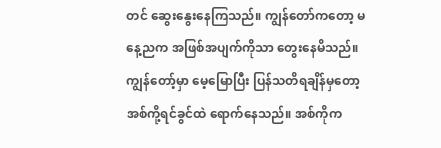တင် ဆွေးနွေးနေကြသည်။ ကျွန်တော်ကတော့ မနေ့ညက အဖြစ်အပျက်ကိုသာ တွေးနေမိသည်။ ကျွန်တော့်မှာ မေ့မြောပြီး ပြန်သတိရချိန်မှတော့ အစ်ကို့ရင်ခွင်ထဲ ရောက်နေသည်။ အစ်ကိုက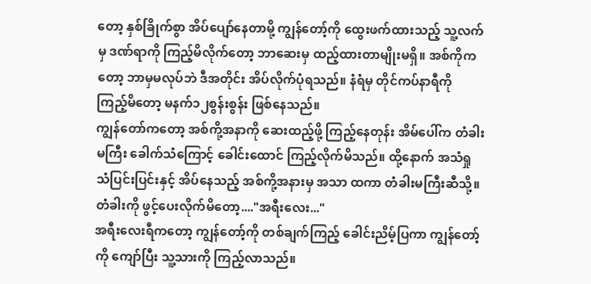တော့ နှစ်ခြိုက်စွာ အိပ်ပျော်နေတာမို့ ကျွန်တော့်ကို ထွေးဖက်ထားသည့် သူ့လက်မှ ဒဏ်ရာကို ကြည့်မိလိုက်တော့ ဘာဆေးမှ ထည့်ထားတာမျိုးမရှိ။ အစ်ကိုကတော့ ဘာမှမလုပ်ဘဲ ဒီအတိုင်း အိပ်လိုက်ပုံရသည်။ နံရံမှ တိုင်ကပ်နာရီကို ကြည့်မိတော့ မနက်၁၂စွန်းစွန်း ဖြစ်နေသည်။
ကျွန်တော်ကတော့ အစ်ကို့အနာကို ဆေးထည့်ဖို့ ကြည့်နေတုန်း အိမ်ပေါ်က တံခါးမကြီး ခေါက်သံကြောင့် ခေါင်းထောင် ကြည့်လိုက်မိသည်။ ထို့နောက် အသံရှုသံပြင်းပြင်းနှင့် အိပ်နေသည့် အစ်ကို့အနားမှ အသာ ထကာ တံခါးမကြီးဆီသို့။ တံခါးကို ဖွင့်ပေးလိုက်မိတော့...."အရီးလေး..."
အရီးလေးရီကတော့ ကျွန်တော့်ကို တစ်ချက်ကြည့် ခေါင်းညိမ့်ပြကာ ကျွန်တော့်ကို ကျော်ပြီး သူ့သားကို ကြည့်လာသည်။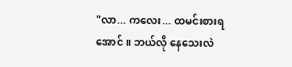"လာ... ကလေး... ထမင်းစားရအောင်။ ဘယ်လို နေသေးလဲ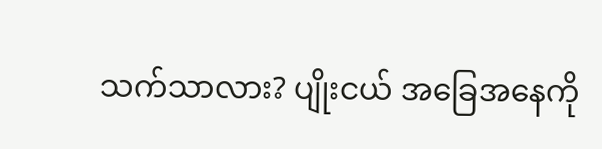သက်သာလား? ပျိုးငယ် အခြေအနေကို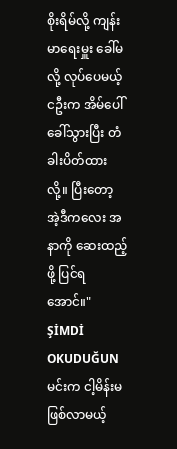စိုးရိမ်လို့ ကျန်းမာရေးမှူး ခေါ်မလို့ လုပ်ပေမယ့် ငဦးက အိမ်ပေါ် ခေါ်သွားပြီး တံခါးပိတ်ထားလို့။ ပြီးတော့ အဲ့ဒီကလေး အနာကို ဆေးထည့်ဖို့ ပြင်ရအောင်။"
ŞİMDİ OKUDUĞUN
မင်းက ငါ့မိန်းမ ဖြစ်လာမယ့်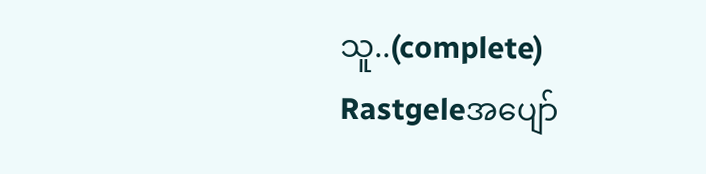သူ..(complete)
Rastgeleအပျော်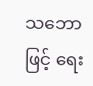သဘောဖြင့် ရေး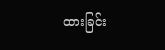ထားခြင်း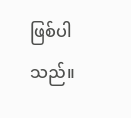ဖြစ်ပါသည်။